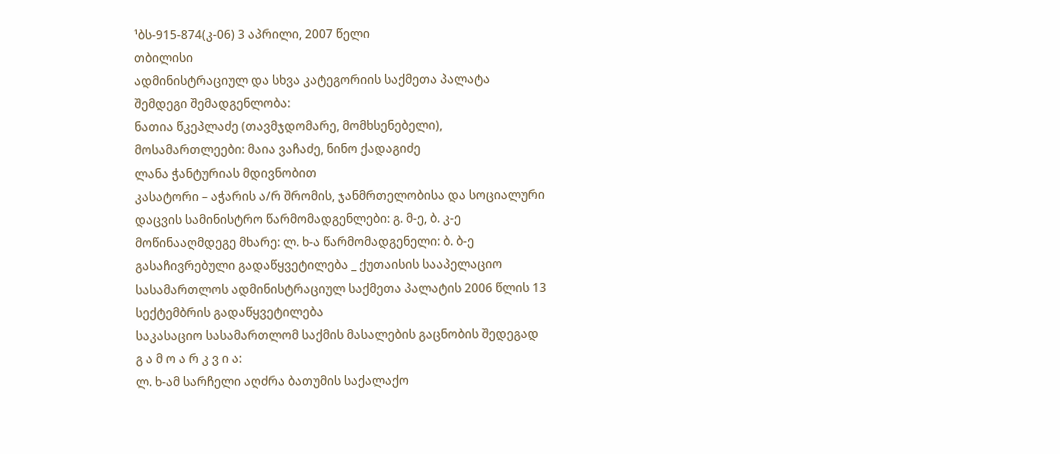¹ბს-915-874(კ-06) 3 აპრილი, 2007 წელი
თბილისი
ადმინისტრაციულ და სხვა კატეგორიის საქმეთა პალატა
შემდეგი შემადგენლობა:
ნათია წკეპლაძე (თავმჯდომარე, მომხსენებელი),
მოსამართლეები: მაია ვაჩაძე, ნინო ქადაგიძე
ლანა ჭანტურიას მდივნობით
კასატორი – აჭარის ა/რ შრომის, ჯანმრთელობისა და სოციალური დაცვის სამინისტრო წარმომადგენლები: გ. მ-ე, ბ. კ-ე
მოწინააღმდეგე მხარე: ლ. ხ-ა წარმომადგენელი: ბ. ბ-ე
გასაჩივრებული გადაწყვეტილება _ ქუთაისის სააპელაციო სასამართლოს ადმინისტრაციულ საქმეთა პალატის 2006 წლის 13 სექტემბრის გადაწყვეტილება
საკასაციო სასამართლომ საქმის მასალების გაცნობის შედეგად
გ ა მ ო ა რ კ ვ ი ა:
ლ. ხ-ამ სარჩელი აღძრა ბათუმის საქალაქო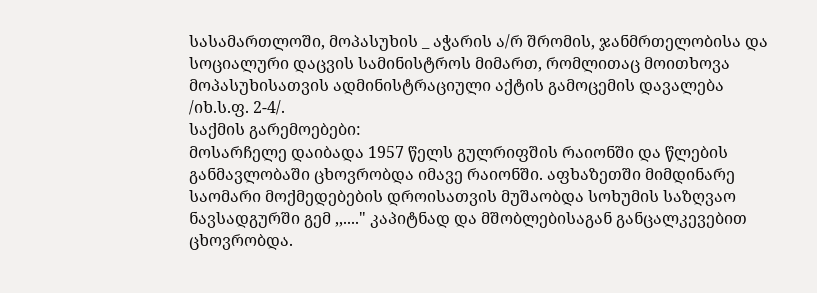სასამართლოში, მოპასუხის _ აჭარის ა/რ შრომის, ჯანმრთელობისა და სოციალური დაცვის სამინისტროს მიმართ, რომლითაც მოითხოვა მოპასუხისათვის ადმინისტრაციული აქტის გამოცემის დავალება /იხ.ს.ფ. 2-4/.
საქმის გარემოებები:
მოსარჩელე დაიბადა 1957 წელს გულრიფშის რაიონში და წლების განმავლობაში ცხოვრობდა იმავე რაიონში. აფხაზეთში მიმდინარე საომარი მოქმედებების დროისათვის მუშაობდა სოხუმის საზღვაო ნავსადგურში გემ ,,...." კაპიტნად და მშობლებისაგან განცალკევებით ცხოვრობდა.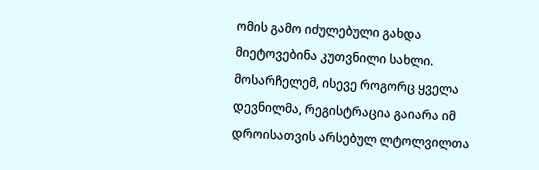ომის გამო იძულებული გახდა მიეტოვებინა კუთვნილი სახლი. მოსარჩელემ, ისევე როგორც ყველა დევნილმა, რეგისტრაცია გაიარა იმ დროისათვის არსებულ ლტოლვილთა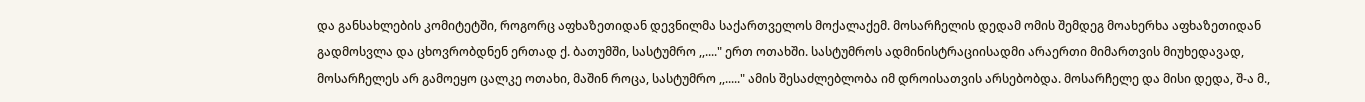და განსახლების კომიტეტში, როგორც აფხაზეთიდან დევნილმა საქართველოს მოქალაქემ. მოსარჩელის დედამ ომის შემდეგ მოახერხა აფხაზეთიდან გადმოსვლა და ცხოვრობდნენ ერთად ქ. ბათუმში, სასტუმრო ,,...." ერთ ოთახში. სასტუმროს ადმინისტრაციისადმი არაერთი მიმართვის მიუხედავად, მოსარჩელეს არ გამოეყო ცალკე ოთახი, მაშინ როცა, სასტუმრო ,,....." ამის შესაძლებლობა იმ დროისათვის არსებობდა. მოსარჩელე და მისი დედა, შ-ა მ.,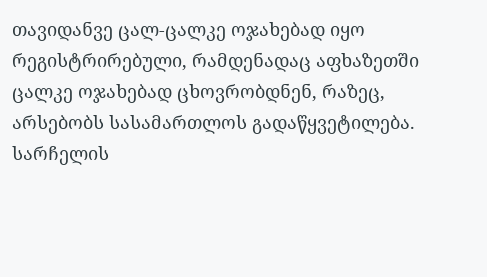თავიდანვე ცალ-ცალკე ოჯახებად იყო რეგისტრირებული, რამდენადაც აფხაზეთში ცალკე ოჯახებად ცხოვრობდნენ, რაზეც, არსებობს სასამართლოს გადაწყვეტილება.
სარჩელის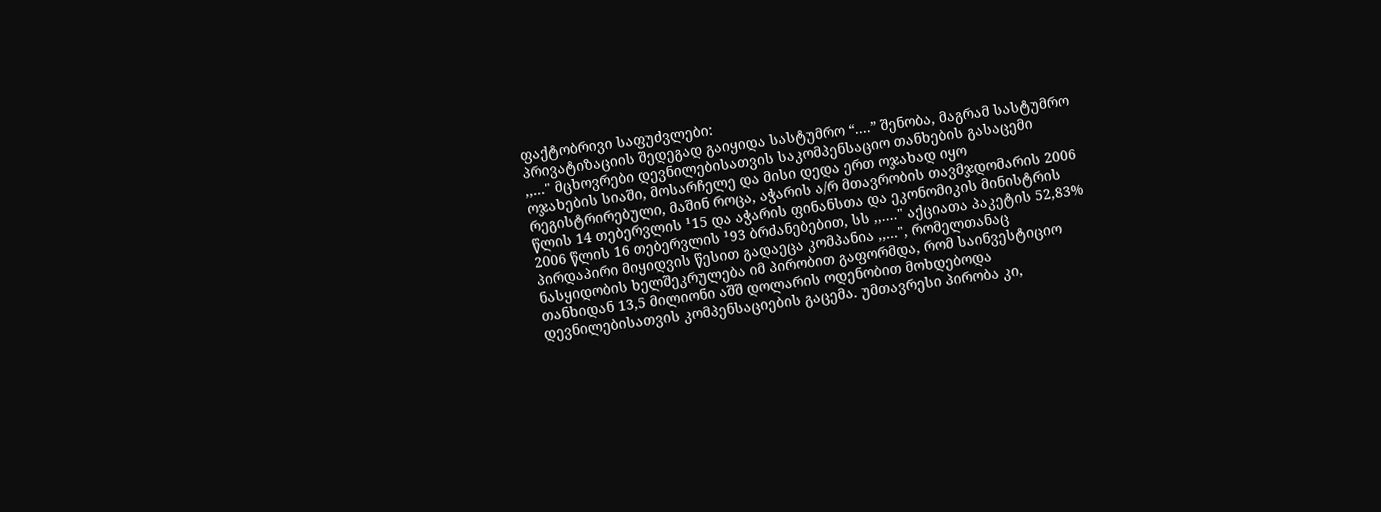ფაქტობრივი საფუძვლები:
პრივატიზაციის შედეგად გაიყიდა სასტუმრო “....” შენობა, მაგრამ სასტუმრო ,,..." მცხოვრები დევნილებისათვის საკომპენსაციო თანხების გასაცემი ოჯახების სიაში, მოსარჩელე და მისი დედა ერთ ოჯახად იყო რეგისტრირებული, მაშინ როცა, აჭარის ა/რ მთავრობის თავმჯდომარის 2006 წლის 14 თებერვლის ¹15 და აჭარის ფინანსთა და ეკონომიკის მინისტრის 2006 წლის 16 თებერვლის ¹93 ბრძანებებით, სს ,,...." აქციათა პაკეტის 52,83% პირდაპირი მიყიდვის წესით გადაეცა კომპანია ,,...", რომელთანაც ნასყიდობის ხელშეკრულება იმ პირობით გაფორმდა, რომ საინვესტიციო თანხიდან 13,5 მილიონი აშშ დოლარის ოდენობით მოხდებოდა დევნილებისათვის კომპენსაციების გაცემა. უმთავრესი პირობა კი,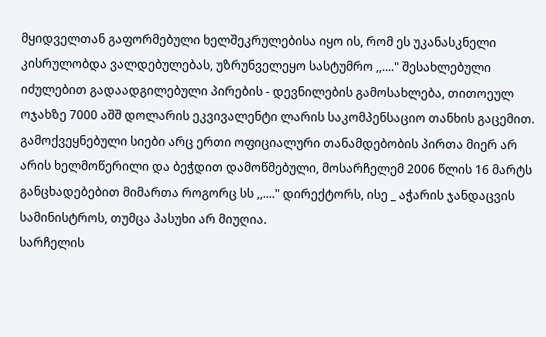მყიდველთან გაფორმებული ხელშეკრულებისა იყო ის, რომ ეს უკანასკნელი კისრულობდა ვალდებულებას, უზრუნველეყო სასტუმრო ,,...." შესახლებული იძულებით გადაადგილებული პირების - დევნილების გამოსახლება, თითოეულ ოჯახზე 7000 აშშ დოლარის ეკვივალენტი ლარის საკომპენსაციო თანხის გაცემით. გამოქვეყნებული სიები არც ერთი ოფიციალური თანამდებობის პირთა მიერ არ არის ხელმოწერილი და ბეჭდით დამოწმებული, მოსარჩელემ 2006 წლის 16 მარტს განცხადებებით მიმართა როგორც სს ,,...." დირექტორს, ისე _ აჭარის ჯანდაცვის სამინისტროს, თუმცა პასუხი არ მიუღია.
სარჩელის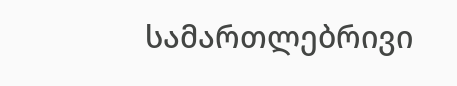სამართლებრივი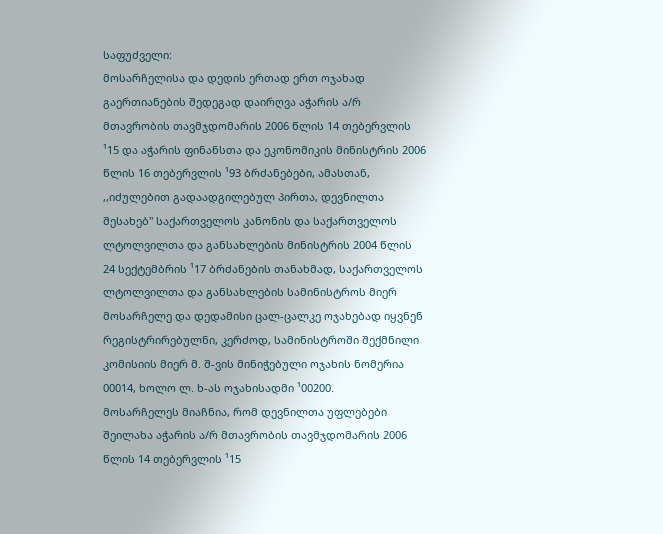საფუძველი:
მოსარჩელისა და დედის ერთად ერთ ოჯახად გაერთიანების შედეგად დაირღვა აჭარის ა/რ მთავრობის თავმჯდომარის 2006 წლის 14 თებერვლის ¹15 და აჭარის ფინანსთა და ეკონომიკის მინისტრის 2006 წლის 16 თებერვლის ¹93 ბრძანებები, ამასთან, ,,იძულებით გადაადგილებულ პირთა, დევნილთა შესახებ" საქართველოს კანონის და საქართველოს ლტოლვილთა და განსახლების მინისტრის 2004 წლის 24 სექტემბრის ¹17 ბრძანების თანახმად, საქართველოს ლტოლვილთა და განსახლების სამინისტროს მიერ მოსარჩელე და დედამისი ცალ-ცალკე ოჯახებად იყვნენ რეგისტრირებულნი, კერძოდ, სამინისტროში შექმნილი კომისიის მიერ მ. შ-ვის მინიჭებული ოჯახის ნომერია 00014, ხოლო ლ. ხ-ას ოჯახისადმი ¹00200.
მოსარჩელეს მიაჩნია, რომ დევნილთა უფლებები შეილახა აჭარის ა/რ მთავრობის თავმჯდომარის 2006 წლის 14 თებერვლის ¹15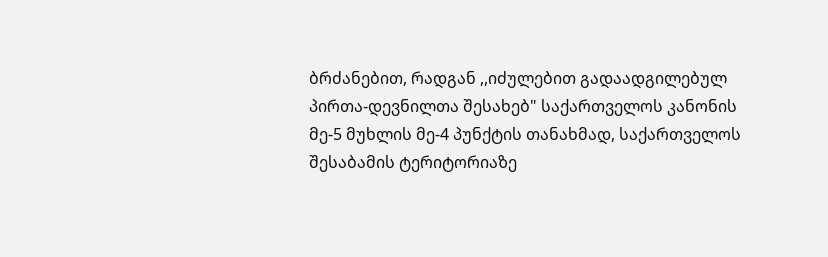ბრძანებით, რადგან ,,იძულებით გადაადგილებულ პირთა-დევნილთა შესახებ" საქართველოს კანონის მე-5 მუხლის მე-4 პუნქტის თანახმად, საქართველოს შესაბამის ტერიტორიაზე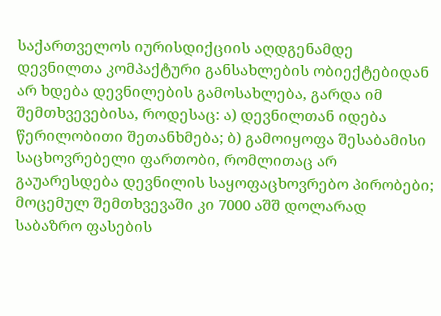საქართველოს იურისდიქციის აღდგენამდე დევნილთა კომპაქტური განსახლების ობიექტებიდან არ ხდება დევნილების გამოსახლება, გარდა იმ შემთხვევებისა, როდესაც: ა) დევნილთან იდება წერილობითი შეთანხმება; ბ) გამოიყოფა შესაბამისი საცხოვრებელი ფართობი, რომლითაც არ გაუარესდება დევნილის საყოფაცხოვრებო პირობები; მოცემულ შემთხვევაში კი 7000 აშშ დოლარად საბაზრო ფასების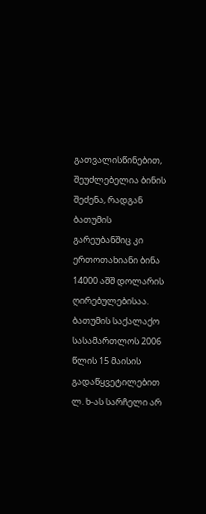გათვალისწინებით, შეუძლებელია ბინის შეძენა, რადგან ბათუმის გარეუბანშიც კი ერთოთახიანი ბინა 14000 აშშ დოლარის ღირებულებისაა.
ბათუმის საქალაქო სასამართლოს 2006 წლის 15 მაისის გადაწყვეტილებით ლ. ხ-ას სარჩელი არ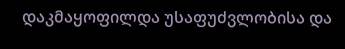დაკმაყოფილდა უსაფუძვლობისა და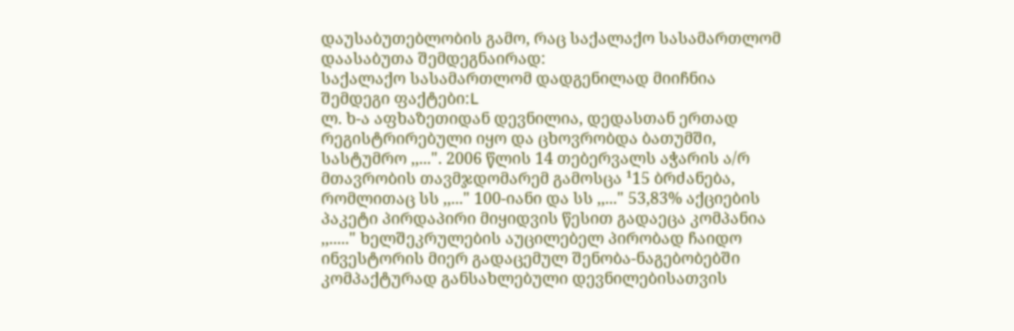დაუსაბუთებლობის გამო, რაც საქალაქო სასამართლომ დაასაბუთა შემდეგნაირად:
საქალაქო სასამართლომ დადგენილად მიიჩნია შემდეგი ფაქტები:L
ლ. ხ-ა აფხაზეთიდან დევნილია, დედასთან ერთად რეგისტრირებული იყო და ცხოვრობდა ბათუმში, სასტუმრო ,,...". 2006 წლის 14 თებერვალს აჭარის ა/რ მთავრობის თავმჯდომარემ გამოსცა ¹15 ბრძანება, რომლითაც სს ,,..." 100-იანი და სს ,,..." 53,83% აქციების პაკეტი პირდაპირი მიყიდვის წესით გადაეცა კომპანია ,,....." ხელშეკრულების აუცილებელ პირობად ჩაიდო ინვესტორის მიერ გადაცემულ შენობა-ნაგებობებში კომპაქტურად განსახლებული დევნილებისათვის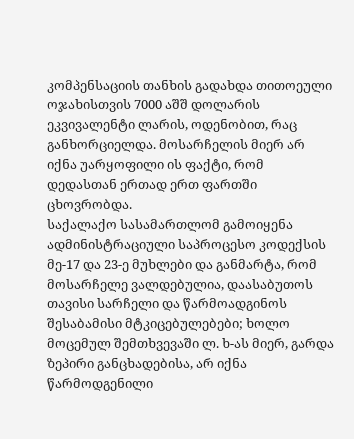კომპენსაციის თანხის გადახდა თითოეული ოჯახისთვის 7000 აშშ დოლარის ეკვივალენტი ლარის, ოდენობით, რაც განხორციელდა. მოსარჩელის მიერ არ იქნა უარყოფილი ის ფაქტი, რომ დედასთან ერთად ერთ ფართში ცხოვრობდა.
საქალაქო სასამართლომ გამოიყენა ადმინისტრაციული საპროცესო კოდექსის მე-17 და 23-ე მუხლები და განმარტა, რომ მოსარჩელე ვალდებულია, დაასაბუთოს თავისი სარჩელი და წარმოადგინოს შესაბამისი მტკიცებულებები; ხოლო მოცემულ შემთხვევაში ლ. ხ-ას მიერ, გარდა ზეპირი განცხადებისა, არ იქნა წარმოდგენილი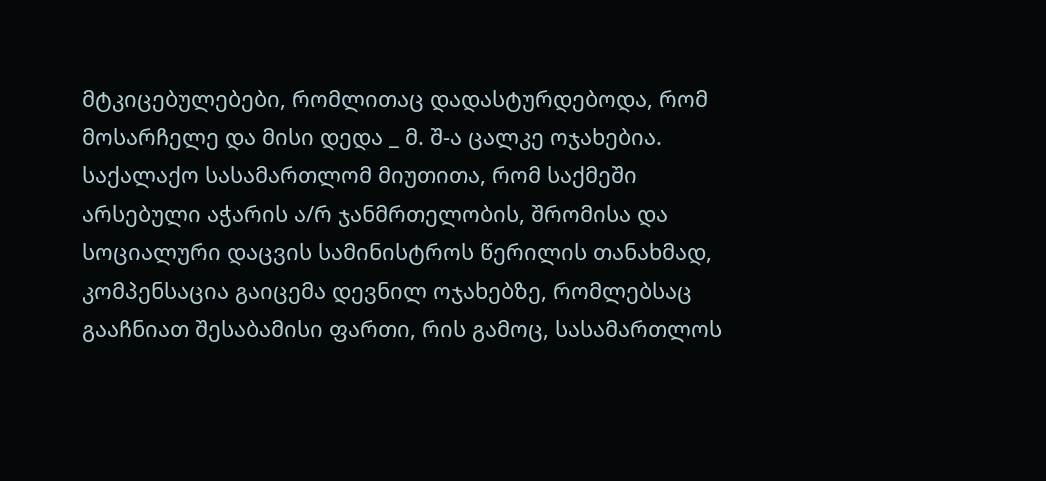მტკიცებულებები, რომლითაც დადასტურდებოდა, რომ მოსარჩელე და მისი დედა _ მ. შ-ა ცალკე ოჯახებია.
საქალაქო სასამართლომ მიუთითა, რომ საქმეში არსებული აჭარის ა/რ ჯანმრთელობის, შრომისა და სოციალური დაცვის სამინისტროს წერილის თანახმად, კომპენსაცია გაიცემა დევნილ ოჯახებზე, რომლებსაც გააჩნიათ შესაბამისი ფართი, რის გამოც, სასამართლოს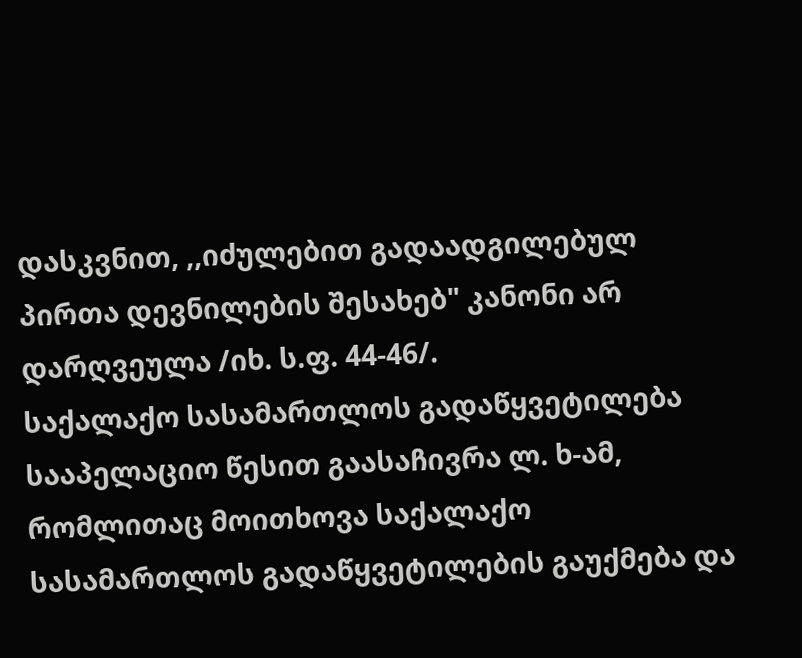დასკვნით, ,,იძულებით გადაადგილებულ პირთა დევნილების შესახებ" კანონი არ დარღვეულა /იხ. ს.ფ. 44-46/.
საქალაქო სასამართლოს გადაწყვეტილება სააპელაციო წესით გაასაჩივრა ლ. ხ-ამ, რომლითაც მოითხოვა საქალაქო სასამართლოს გადაწყვეტილების გაუქმება და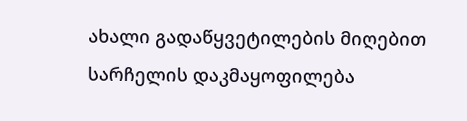ახალი გადაწყვეტილების მიღებით სარჩელის დაკმაყოფილება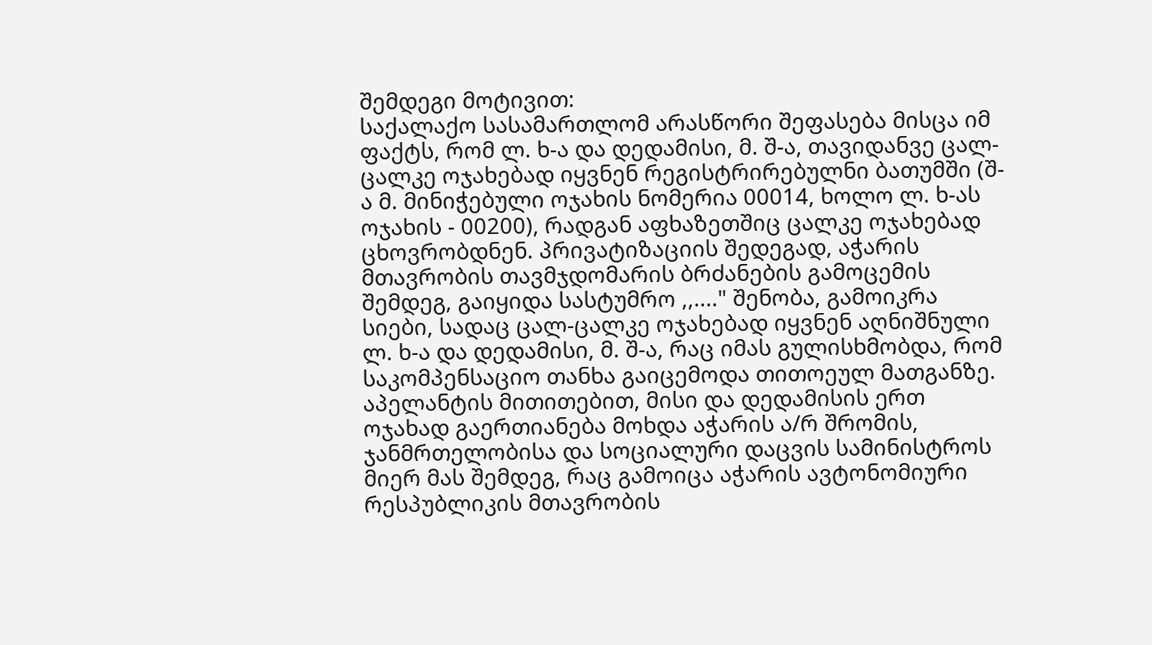შემდეგი მოტივით:
საქალაქო სასამართლომ არასწორი შეფასება მისცა იმ ფაქტს, რომ ლ. ხ-ა და დედამისი, მ. შ-ა, თავიდანვე ცალ-ცალკე ოჯახებად იყვნენ რეგისტრირებულნი ბათუმში (შ-ა მ. მინიჭებული ოჯახის ნომერია 00014, ხოლო ლ. ხ-ას ოჯახის - 00200), რადგან აფხაზეთშიც ცალკე ოჯახებად ცხოვრობდნენ. პრივატიზაციის შედეგად, აჭარის მთავრობის თავმჯდომარის ბრძანების გამოცემის შემდეგ, გაიყიდა სასტუმრო ,,...." შენობა, გამოიკრა სიები, სადაც ცალ-ცალკე ოჯახებად იყვნენ აღნიშნული ლ. ხ-ა და დედამისი, მ. შ-ა, რაც იმას გულისხმობდა, რომ საკომპენსაციო თანხა გაიცემოდა თითოეულ მათგანზე.
აპელანტის მითითებით, მისი და დედამისის ერთ ოჯახად გაერთიანება მოხდა აჭარის ა/რ შრომის, ჯანმრთელობისა და სოციალური დაცვის სამინისტროს მიერ მას შემდეგ, რაც გამოიცა აჭარის ავტონომიური რესპუბლიკის მთავრობის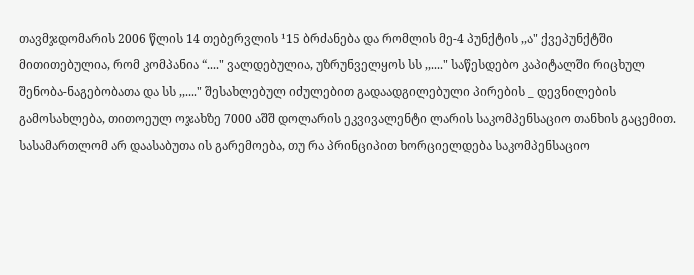თავმჯდომარის 2006 წლის 14 თებერვლის ¹15 ბრძანება და რომლის მე-4 პუნქტის ,,ა" ქვეპუნქტში მითითებულია, რომ კომპანია “...." ვალდებულია, უზრუნველყოს სს ,,...." საწესდებო კაპიტალში რიცხულ შენობა-ნაგებობათა და სს ,,...." შესახლებულ იძულებით გადაადგილებული პირების _ დევნილების გამოსახლება, თითოეულ ოჯახზე 7000 აშშ დოლარის ეკვივალენტი ლარის საკომპენსაციო თანხის გაცემით.
სასამართლომ არ დაასაბუთა ის გარემოება, თუ რა პრინციპით ხორციელდება საკომპენსაციო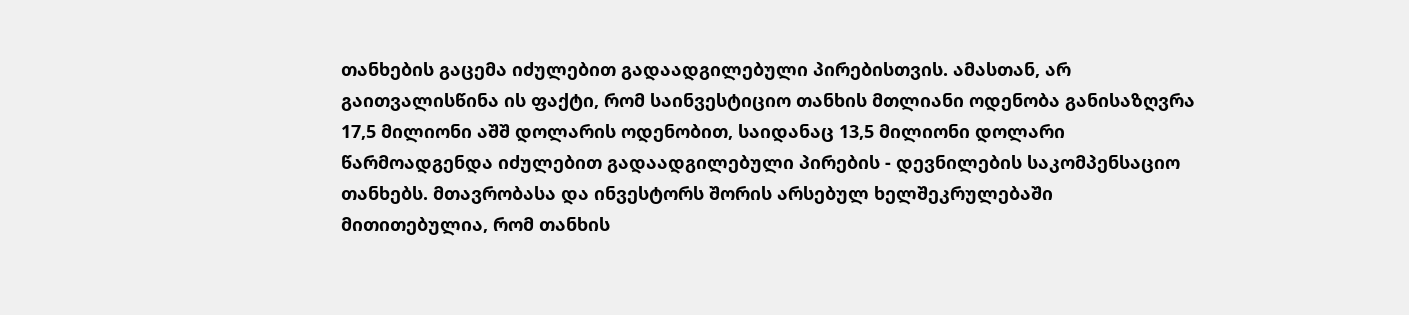თანხების გაცემა იძულებით გადაადგილებული პირებისთვის. ამასთან, არ გაითვალისწინა ის ფაქტი, რომ საინვესტიციო თანხის მთლიანი ოდენობა განისაზღვრა 17,5 მილიონი აშშ დოლარის ოდენობით, საიდანაც 13,5 მილიონი დოლარი წარმოადგენდა იძულებით გადაადგილებული პირების - დევნილების საკომპენსაციო თანხებს. მთავრობასა და ინვესტორს შორის არსებულ ხელშეკრულებაში მითითებულია, რომ თანხის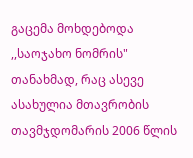გაცემა მოხდებოდა ,,საოჯახო ნომრის" თანახმად, რაც ასევე ასახულია მთავრობის თავმჯდომარის 2006 წლის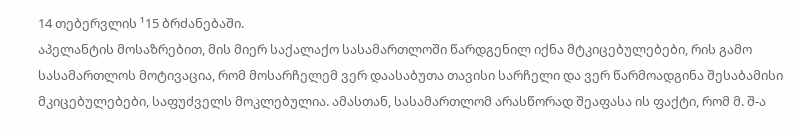14 თებერვლის ¹15 ბრძანებაში.
აპელანტის მოსაზრებით, მის მიერ საქალაქო სასამართლოში წარდგენილ იქნა მტკიცებულებები, რის გამო სასამართლოს მოტივაცია, რომ მოსარჩელემ ვერ დაასაბუთა თავისი სარჩელი და ვერ წარმოადგინა შესაბამისი მკიცებულებები, საფუძველს მოკლებულია. ამასთან, სასამართლომ არასწორად შეაფასა ის ფაქტი, რომ მ. შ-ა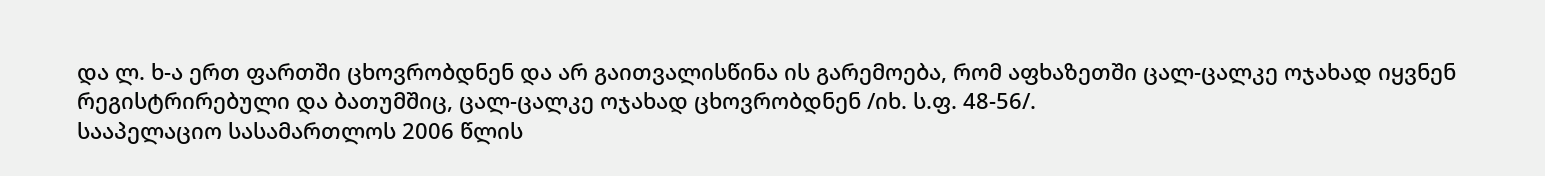და ლ. ხ-ა ერთ ფართში ცხოვრობდნენ და არ გაითვალისწინა ის გარემოება, რომ აფხაზეთში ცალ-ცალკე ოჯახად იყვნენ რეგისტრირებული და ბათუმშიც, ცალ-ცალკე ოჯახად ცხოვრობდნენ /იხ. ს.ფ. 48-56/.
სააპელაციო სასამართლოს 2006 წლის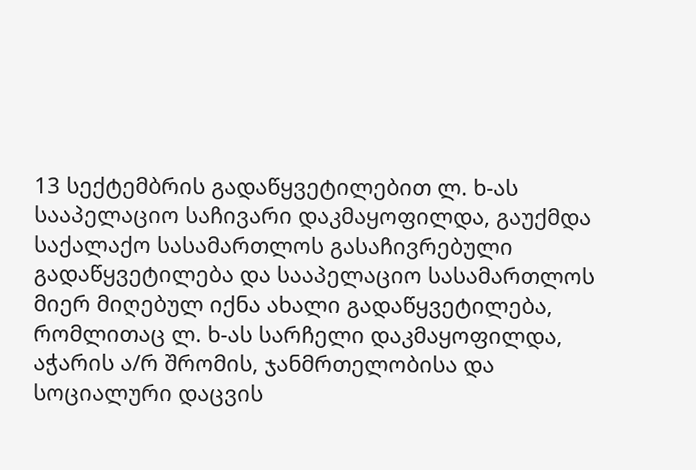13 სექტემბრის გადაწყვეტილებით ლ. ხ-ას სააპელაციო საჩივარი დაკმაყოფილდა, გაუქმდა საქალაქო სასამართლოს გასაჩივრებული გადაწყვეტილება და სააპელაციო სასამართლოს მიერ მიღებულ იქნა ახალი გადაწყვეტილება, რომლითაც ლ. ხ-ას სარჩელი დაკმაყოფილდა, აჭარის ა/რ შრომის, ჯანმრთელობისა და სოციალური დაცვის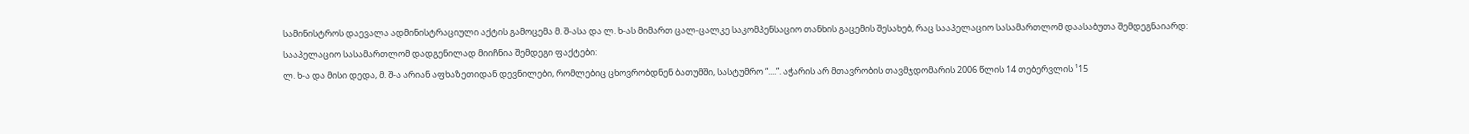სამინისტროს დაევალა ადმინისტრაციული აქტის გამოცემა მ. შ-ასა და ლ. ხ-ას მიმართ ცალ-ცალკე საკომპენსაციო თანხის გაცემის შესახებ, რაც სააპელაციო სასამართლომ დაასაბუთა შემდეგნაიარდ:
სააპელაციო სასამართლომ დადგენილად მიიჩნია შემდეგი ფაქტები:
ლ. ხ-ა და მისი დედა, მ. შ-ა არიან აფხაზეთიდან დევნილები, რომლებიც ცხოვრობდნენ ბათუმში, სასტუმრო “....”. აჭარის არ მთავრობის თავმჯდომარის 2006 წლის 14 თებერვლის ¹15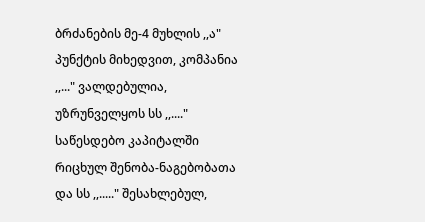ბრძანების მე-4 მუხლის ,,ა" პუნქტის მიხედვით, კომპანია ,,..." ვალდებულია, უზრუნველყოს სს ,,...." საწესდებო კაპიტალში რიცხულ შენობა-ნაგებობათა და სს ,,....." შესახლებულ,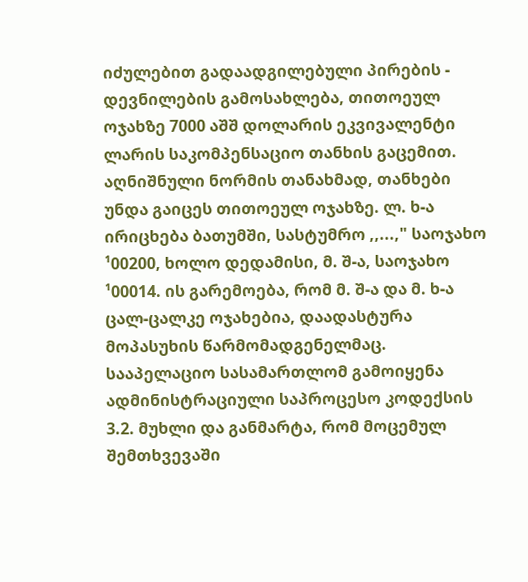იძულებით გადაადგილებული პირების - დევნილების გამოსახლება, თითოეულ ოჯახზე 7000 აშშ დოლარის ეკვივალენტი ლარის საკომპენსაციო თანხის გაცემით. აღნიშნული ნორმის თანახმად, თანხები უნდა გაიცეს თითოეულ ოჯახზე. ლ. ხ-ა ირიცხება ბათუმში, სასტუმრო ,,...," საოჯახო ¹00200, ხოლო დედამისი, მ. შ-ა, საოჯახო ¹00014. ის გარემოება, რომ მ. შ-ა და მ. ხ-ა ცალ-ცალკე ოჯახებია, დაადასტურა მოპასუხის წარმომადგენელმაც.
სააპელაციო სასამართლომ გამოიყენა ადმინისტრაციული საპროცესო კოდექსის 3.2. მუხლი და განმარტა, რომ მოცემულ შემთხვევაში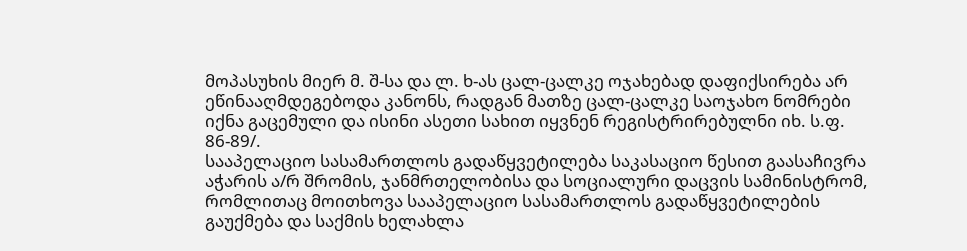მოპასუხის მიერ მ. შ-სა და ლ. ხ-ას ცალ-ცალკე ოჯახებად დაფიქსირება არ ეწინააღმდეგებოდა კანონს, რადგან მათზე ცალ-ცალკე საოჯახო ნომრები იქნა გაცემული და ისინი ასეთი სახით იყვნენ რეგისტრირებულნი იხ. ს.ფ. 86-89/.
სააპელაციო სასამართლოს გადაწყვეტილება საკასაციო წესით გაასაჩივრა აჭარის ა/რ შრომის, ჯანმრთელობისა და სოციალური დაცვის სამინისტრომ, რომლითაც მოითხოვა სააპელაციო სასამართლოს გადაწყვეტილების გაუქმება და საქმის ხელახლა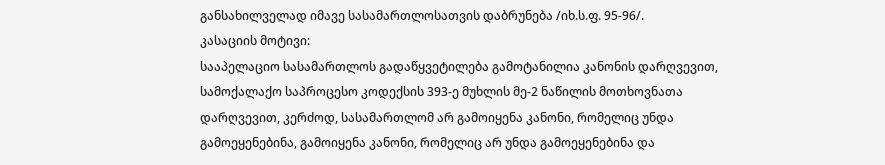განსახილველად იმავე სასამართლოსათვის დაბრუნება /იხ.ს.ფ. 95-96/.
კასაციის მოტივი:
სააპელაციო სასამართლოს გადაწყვეტილება გამოტანილია კანონის დარღვევით, სამოქალაქო საპროცესო კოდექსის 393-ე მუხლის მე-2 ნაწილის მოთხოვნათა დარღვევით, კერძოდ, სასამართლომ არ გამოიყენა კანონი, რომელიც უნდა გამოეყენებინა, გამოიყენა კანონი, რომელიც არ უნდა გამოეყენებინა და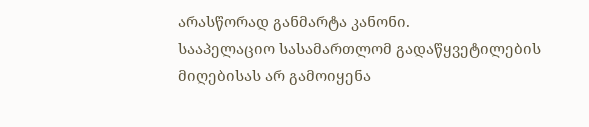არასწორად განმარტა კანონი.
სააპელაციო სასამართლომ გადაწყვეტილების მიღებისას არ გამოიყენა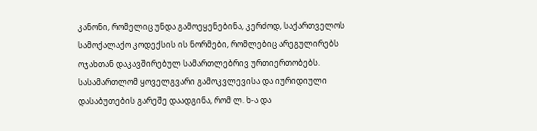კანონი, რომელიც უნდა გამოეყენებინა, კერძოდ, საქართველოს სამოქალაქო კოდექსის ის ნორმები, რომლებიც არეგულირებს ოჯახთან დაკავშირებულ სამართლებრივ ურთიერთობებს. სასამართლომ ყოველგვარი გამოკვლევისა და იურიდიული დასაბუთების გარეშე დაადგინა, რომ ლ. ხ-ა და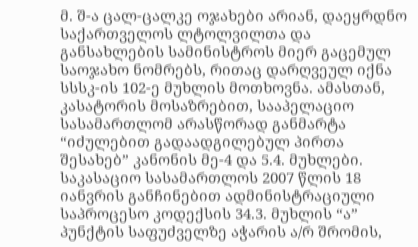მ. შ-ა ცალ-ცალკე ოჯახები არიან, დაეყრდნო საქართველოს ლტოლვილთა და განსახლების სამინისტროს მიერ გაცემულ საოჯახო ნომრებს, რითაც დარღვეულ იქნა სსსკ-ის 102-ე მუხლის მოთხოვნა. ამასთან, კასატორის მოსაზრებით, სააპელაციო სასამართლომ არასწორად განმარტა “იძულებით გადაადგილებულ პირთა შესახებ” კანონის მე-4 და 5.4. მუხლები.
საკასაციო სასამართლოს 2007 წლის 18 იანვრის განჩინებით ადმინისტრაციული საპროცესო კოდექსის 34.3. მუხლის “ა” პუნქტის საფუძველზე აჭარის ა/რ შრომის,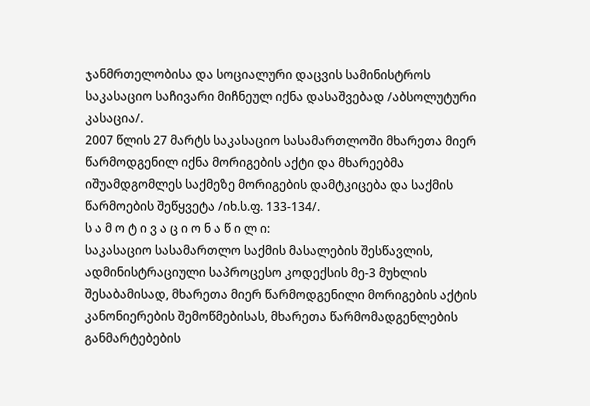ჯანმრთელობისა და სოციალური დაცვის სამინისტროს საკასაციო საჩივარი მიჩნეულ იქნა დასაშვებად /აბსოლუტური კასაცია/.
2007 წლის 27 მარტს საკასაციო სასამართლოში მხარეთა მიერ წარმოდგენილ იქნა მორიგების აქტი და მხარეებმა იშუამდგომლეს საქმეზე მორიგების დამტკიცება და საქმის წარმოების შეწყვეტა /იხ.ს.ფ. 133-134/.
ს ა მ ო ტ ი ვ ა ც ი ო ნ ა წ ი ლ ი:
საკასაციო სასამართლო საქმის მასალების შესწავლის, ადმინისტრაციული საპროცესო კოდექსის მე-3 მუხლის შესაბამისად, მხარეთა მიერ წარმოდგენილი მორიგების აქტის კანონიერების შემოწმებისას, მხარეთა წარმომადგენლების განმარტებების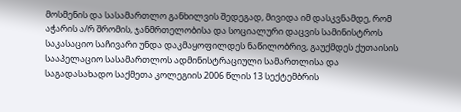მოსმენის და სასამართლო განხილვის შედეგად, მივიდა იმ დასკვნამდე, რომ აჭარის ა/რ შრომის, ჯანმრთელობისა და სოციალური დაცვის სამინისტროს საკასაციო საჩივარი უნდა დაკმაყოფილდეს ნაწილობრივ, გაუქმდეს ქუთაისის სააპელაციო სასამართლოს ადმინისტრაციული სამართლისა და საგადასახადო საქმეთა კოლეგიის 2006 წლის 13 სექტემბრის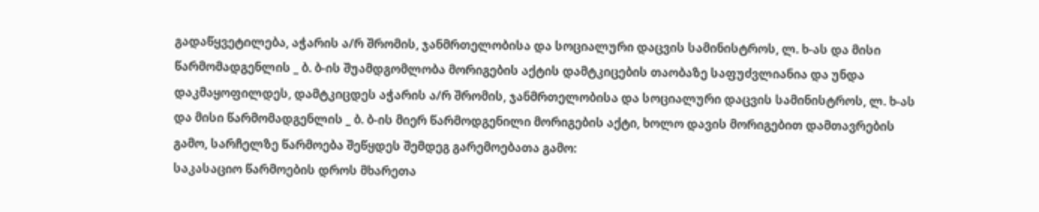გადაწყვეტილება, აჭარის ა/რ შრომის, ჯანმრთელობისა და სოციალური დაცვის სამინისტროს, ლ. ხ-ას და მისი წარმომადგენლის _ ბ. ბ-ის შუამდგომლობა მორიგების აქტის დამტკიცების თაობაზე საფუძვლიანია და უნდა დაკმაყოფილდეს, დამტკიცდეს აჭარის ა/რ შრომის, ჯანმრთელობისა და სოციალური დაცვის სამინისტროს, ლ. ხ-ას და მისი წარმომადგენლის _ ბ. ბ-ის მიერ წარმოდგენილი მორიგების აქტი, ხოლო დავის მორიგებით დამთავრების გამო, სარჩელზე წარმოება შეწყდეს შემდეგ გარემოებათა გამო:
საკასაციო წარმოების დროს მხარეთა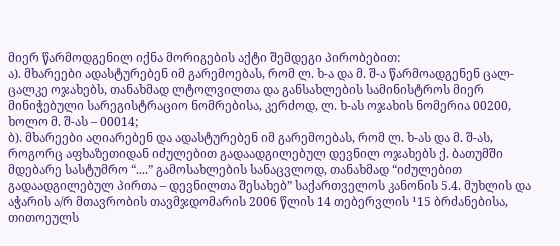მიერ წარმოდგენილ იქნა მორიგების აქტი შემდეგი პირობებით:
ა). მხარეები ადასტურებენ იმ გარემოებას, რომ ლ. ხ-ა და მ. შ-ა წარმოადგენენ ცალ-ცალკე ოჯახებს, თანახმად ლტოლვილთა და განსახლების სამინისტროს მიერ მინიჭებული სარეგისტრაციო ნომრებისა, კერძოდ, ლ. ხ-ას ოჯახის ნომერია 00200, ხოლო მ. შ-ას – 00014;
ბ). მხარეები აღიარებენ და ადასტურებენ იმ გარემოებას, რომ ლ. ხ-ას და მ. შ-ას, როგორც აფხაზეთიდან იძულებით გადაადგილებულ დევნილ ოჯახებს ქ. ბათუმში მდებარე სასტუმრო “....” გამოსახლების სანაცვლოდ, თანახმად “იძულებით გადაადგილებულ პირთა – დევნილთა შესახებ” საქართველოს კანონის 5.4. მუხლის და აჭარის ა/რ მთავრობის თავმჯდომარის 2006 წლის 14 თებერვლის ¹15 ბრძანებისა, თითოეულს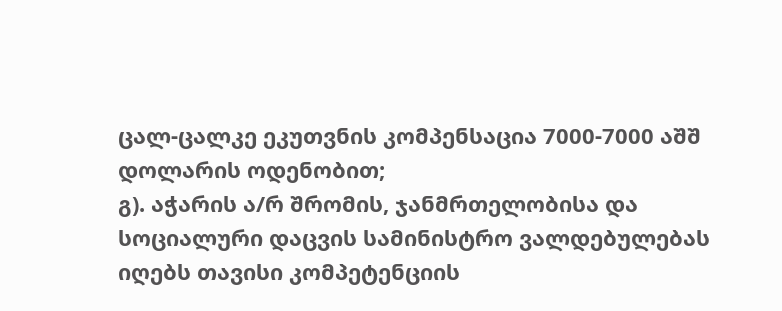ცალ-ცალკე ეკუთვნის კომპენსაცია 7000-7000 აშშ დოლარის ოდენობით;
გ). აჭარის ა/რ შრომის, ჯანმრთელობისა და სოციალური დაცვის სამინისტრო ვალდებულებას იღებს თავისი კომპეტენციის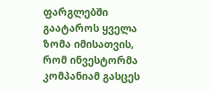ფარგლებში გაატაროს ყველა ზომა იმისათვის, რომ ინვესტორმა კომპანიამ გასცეს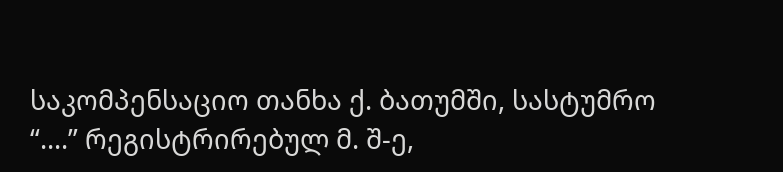საკომპენსაციო თანხა ქ. ბათუმში, სასტუმრო “....” რეგისტრირებულ მ. შ-ე,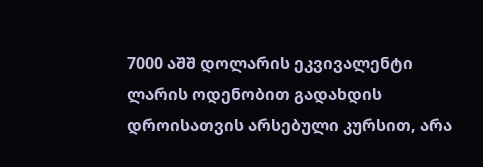7000 აშშ დოლარის ეკვივალენტი ლარის ოდენობით გადახდის დროისათვის არსებული კურსით, არა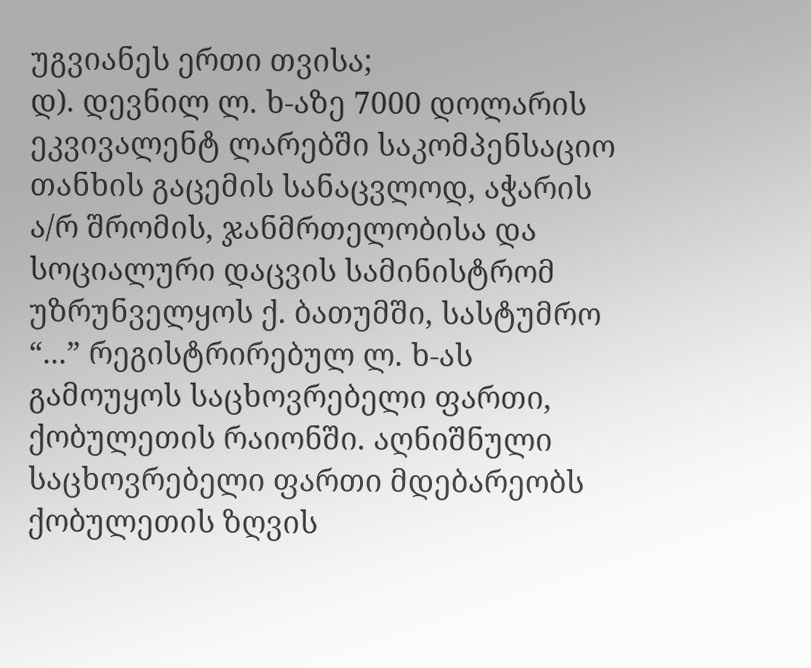უგვიანეს ერთი თვისა;
დ). დევნილ ლ. ხ-აზე 7000 დოლარის ეკვივალენტ ლარებში საკომპენსაციო თანხის გაცემის სანაცვლოდ, აჭარის ა/რ შრომის, ჯანმრთელობისა და სოციალური დაცვის სამინისტრომ უზრუნველყოს ქ. ბათუმში, სასტუმრო “...” რეგისტრირებულ ლ. ხ-ას გამოუყოს საცხოვრებელი ფართი, ქობულეთის რაიონში. აღნიშნული საცხოვრებელი ფართი მდებარეობს ქობულეთის ზღვის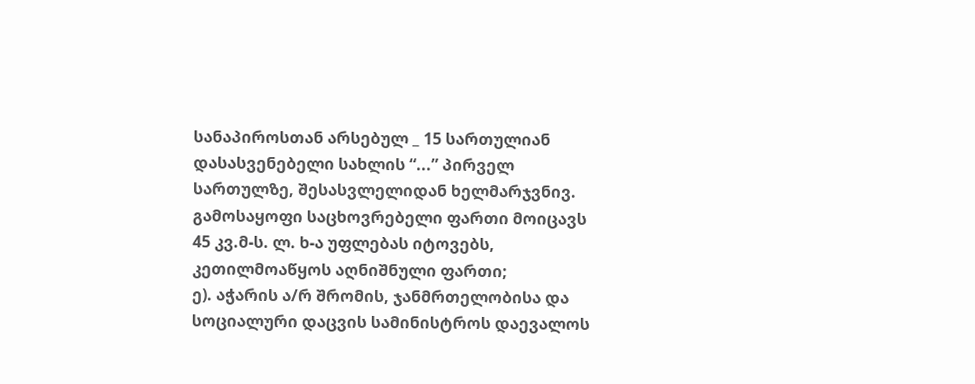სანაპიროსთან არსებულ _ 15 სართულიან დასასვენებელი სახლის “...” პირველ სართულზე, შესასვლელიდან ხელმარჯვნივ. გამოსაყოფი საცხოვრებელი ფართი მოიცავს 45 კვ.მ-ს. ლ. ხ-ა უფლებას იტოვებს, კეთილმოაწყოს აღნიშნული ფართი;
ე). აჭარის ა/რ შრომის, ჯანმრთელობისა და სოციალური დაცვის სამინისტროს დაევალოს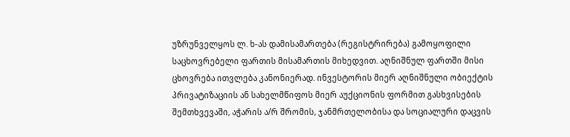უზრუნველყოს ლ. ხ-ას დამისამართება (რეგისტრირება) გამოყოფილი საცხოვრებელი ფართის მისამართის მიხედვით. აღნიშნულ ფართში მისი ცხოვრება ითვლება კანონიერად. ინვესტორის მიერ აღნიშნული ობიექტის პრივატიზაციის ან სახელმწიფოს მიერ აუქციონის ფორმით გასხვისების შემთხვევაში, აჭარის ა/რ შრომის, ჯანმრთელობისა და სოციალური დაცვის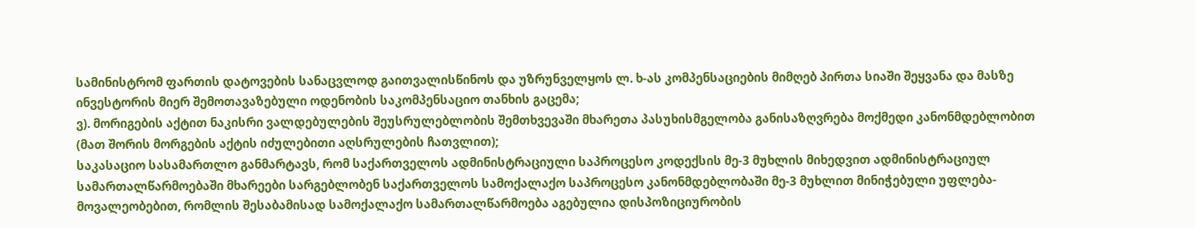სამინისტრომ ფართის დატოვების სანაცვლოდ გაითვალისწინოს და უზრუნველყოს ლ. ხ-ას კომპენსაციების მიმღებ პირთა სიაში შეყვანა და მასზე ინვესტორის მიერ შემოთავაზებული ოდენობის საკომპენსაციო თანხის გაცემა;
ვ). მორიგების აქტით ნაკისრი ვალდებულების შეუსრულებლობის შემთხვევაში მხარეთა პასუხისმგელობა განისაზღვრება მოქმედი კანონმდებლობით (მათ შორის მორგების აქტის იძულებითი აღსრულების ჩათვლით);
საკასაციო სასამართლო განმარტავს, რომ საქართველოს ადმინისტრაციული საპროცესო კოდექსის მე-3 მუხლის მიხედვით ადმინისტრაციულ სამართალწარმოებაში მხარეები სარგებლობენ საქართველოს სამოქალაქო საპროცესო კანონმდებლობაში მე-3 მუხლით მინიჭებული უფლება-მოვალეობებით, რომლის შესაბამისად სამოქალაქო სამართალწარმოება აგებულია დისპოზიციურობის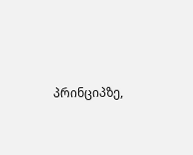პრინციპზე,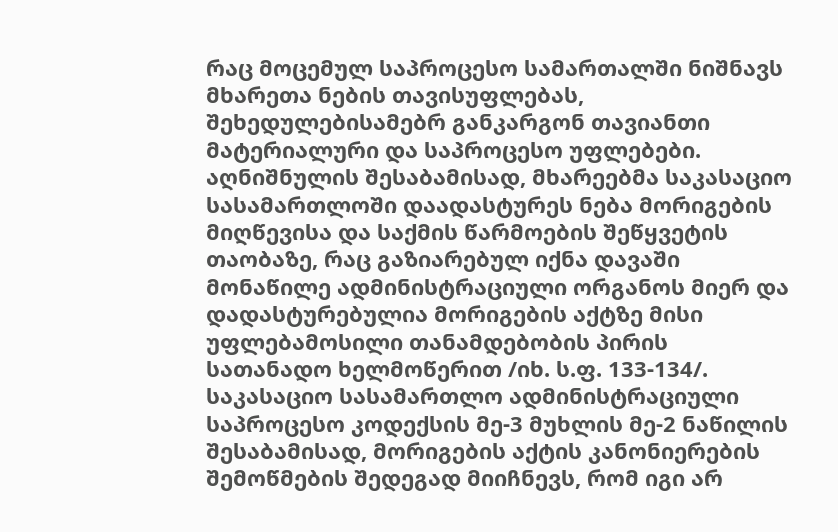რაც მოცემულ საპროცესო სამართალში ნიშნავს მხარეთა ნების თავისუფლებას, შეხედულებისამებრ განკარგონ თავიანთი მატერიალური და საპროცესო უფლებები.
აღნიშნულის შესაბამისად, მხარეებმა საკასაციო სასამართლოში დაადასტურეს ნება მორიგების მიღწევისა და საქმის წარმოების შეწყვეტის თაობაზე, რაც გაზიარებულ იქნა დავაში მონაწილე ადმინისტრაციული ორგანოს მიერ და დადასტურებულია მორიგების აქტზე მისი უფლებამოსილი თანამდებობის პირის სათანადო ხელმოწერით /იხ. ს.ფ. 133-134/.
საკასაციო სასამართლო ადმინისტრაციული საპროცესო კოდექსის მე-3 მუხლის მე-2 ნაწილის შესაბამისად, მორიგების აქტის კანონიერების შემოწმების შედეგად მიიჩნევს, რომ იგი არ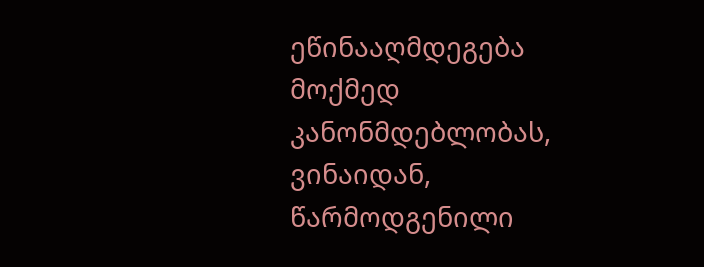ეწინააღმდეგება მოქმედ კანონმდებლობას, ვინაიდან, წარმოდგენილი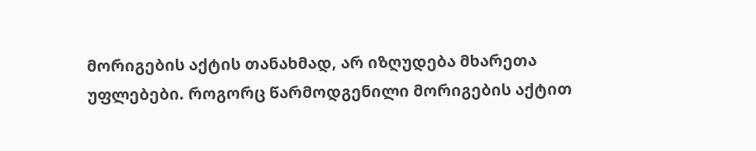მორიგების აქტის თანახმად, არ იზღუდება მხარეთა უფლებები. როგორც წარმოდგენილი მორიგების აქტით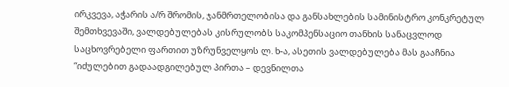ირკვევა, აჭარის ა/რ შრომის, ჯანმრთელობისა და განსახლების სამინისტრო კონკრეტულ შემთხვევაში, ვალდებულებას კისრულობს საკომპენსაციო თანხის სანაცვლოდ საცხოვრებელი ფართით უზრუნველყოს ლ. ხ-ა, ასეთის ვალდებულება მას გააჩნია “იძულებით გადაადგილებულ პირთა – დევნილთა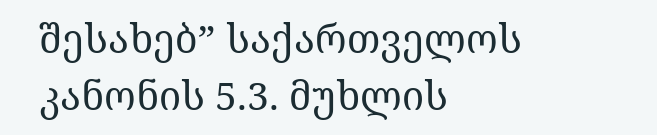შესახებ” საქართველოს კანონის 5.3. მუხლის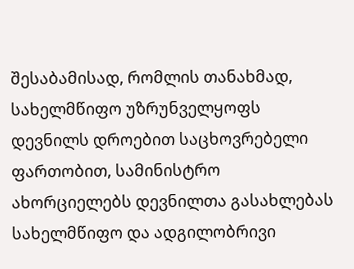შესაბამისად, რომლის თანახმად, სახელმწიფო უზრუნველყოფს დევნილს დროებით საცხოვრებელი ფართობით, სამინისტრო ახორციელებს დევნილთა გასახლებას სახელმწიფო და ადგილობრივი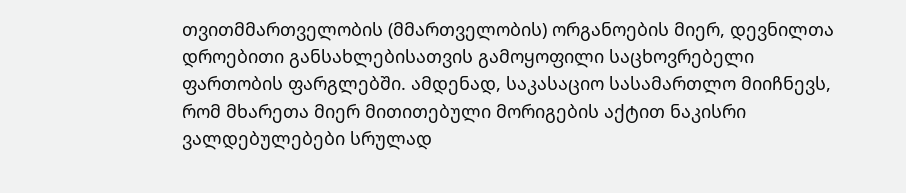თვითმმართველობის (მმართველობის) ორგანოების მიერ, დევნილთა დროებითი განსახლებისათვის გამოყოფილი საცხოვრებელი ფართობის ფარგლებში. ამდენად, საკასაციო სასამართლო მიიჩნევს, რომ მხარეთა მიერ მითითებული მორიგების აქტით ნაკისრი ვალდებულებები სრულად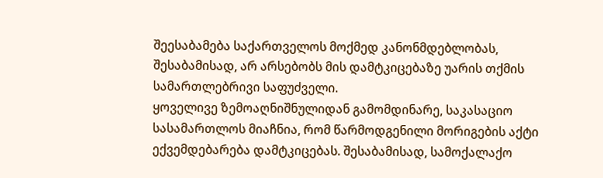შეესაბამება საქართველოს მოქმედ კანონმდებლობას, შესაბამისად, არ არსებობს მის დამტკიცებაზე უარის თქმის სამართლებრივი საფუძველი.
ყოველივე ზემოაღნიშნულიდან გამომდინარე, საკასაციო სასამართლოს მიაჩნია, რომ წარმოდგენილი მორიგების აქტი ექვემდებარება დამტკიცებას. შესაბამისად, სამოქალაქო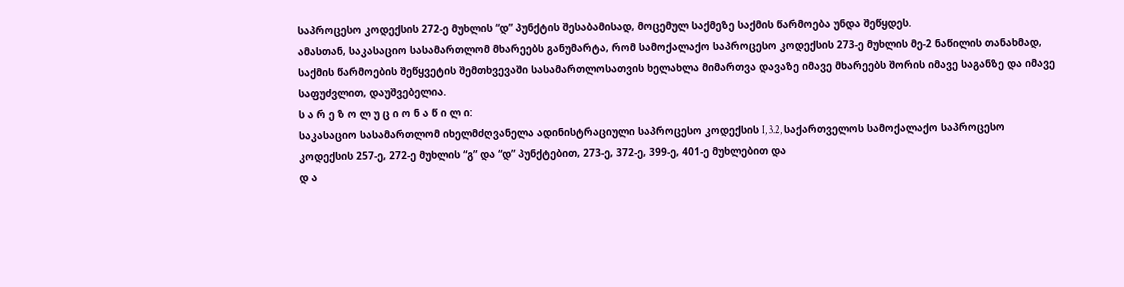საპროცესო კოდექსის 272-ე მუხლის “დ” პუნქტის შესაბამისად, მოცემულ საქმეზე საქმის წარმოება უნდა შეწყდეს.
ამასთან, საკასაციო სასამართლომ მხარეებს განუმარტა, რომ სამოქალაქო საპროცესო კოდექსის 273-ე მუხლის მე-2 ნაწილის თანახმად, საქმის წარმოების შეწყვეტის შემთხვევაში სასამართლოსათვის ხელახლა მიმართვა დავაზე იმავე მხარეებს შორის იმავე საგანზე და იმავე საფუძვლით, დაუშვებელია.
ს ა რ ე ზ ო ლ უ ც ი ო ნ ა წ ი ლ ი:
საკასაციო სასამართლომ იხელმძღვანელა ადინისტრაციული საპროცესო კოდექსის I, 3.2, საქართველოს სამოქალაქო საპროცესო კოდექსის 257-ე, 272-ე მუხლის “გ” და “დ” პუნქტებით, 273-ე, 372-ე, 399-ე, 401-ე მუხლებით და
დ ა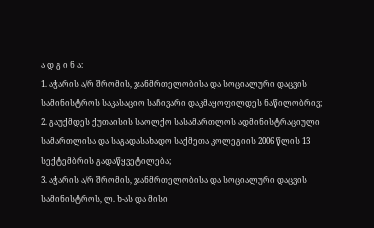ა დ გ ი ნ ა:
1. აჭარის ა/რ შრომის, ჯანმრთელობისა და სოციალური დაცვის სამინისტროს საკასაციო საჩივარი დაკმაყოფილდეს ნაწილობრივ;
2. გაუქმდეს ქუთაისის საოლქო სასამართლოს ადმინისტრაციული სამართლისა და საგადასახადო საქმეთა კოლეგიის 2006 წლის 13 სექტემბრის გადაწყვეტილება;
3. აჭარის ა/რ შრომის, ჯანმრთელობისა და სოციალური დაცვის სამინისტროს, ლ. ხ-ას და მისი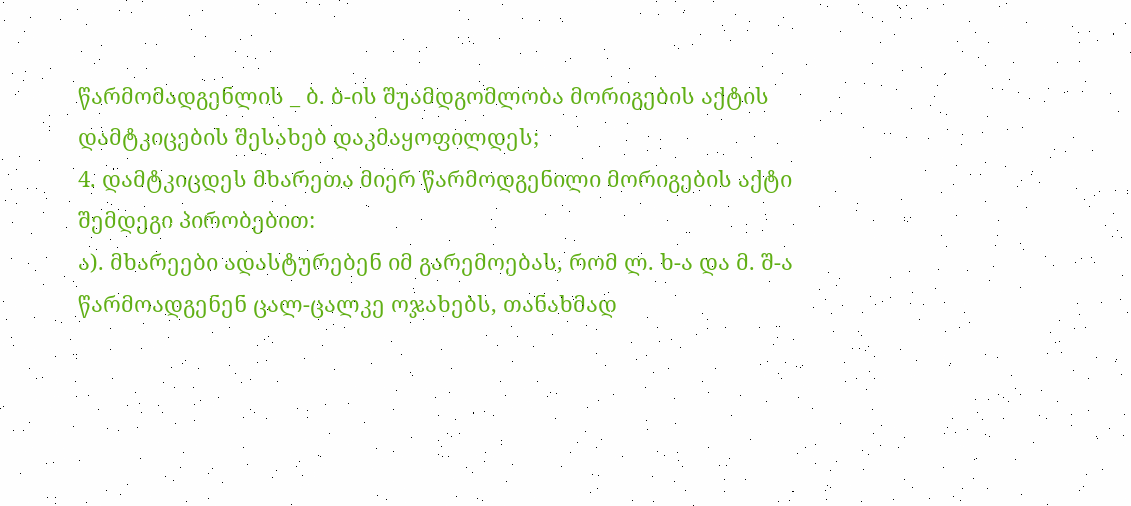წარმომადგენლის _ ბ. ბ-ის შუამდგომლობა მორიგების აქტის დამტკიცების შესახებ დაკმაყოფილდეს;
4. დამტკიცდეს მხარეთა მიერ წარმოდგენილი მორიგების აქტი შემდეგი პირობებით:
ა). მხარეები ადასტურებენ იმ გარემოებას, რომ ლ. ხ-ა და მ. შ-ა წარმოადგენენ ცალ-ცალკე ოჯახებს, თანახმად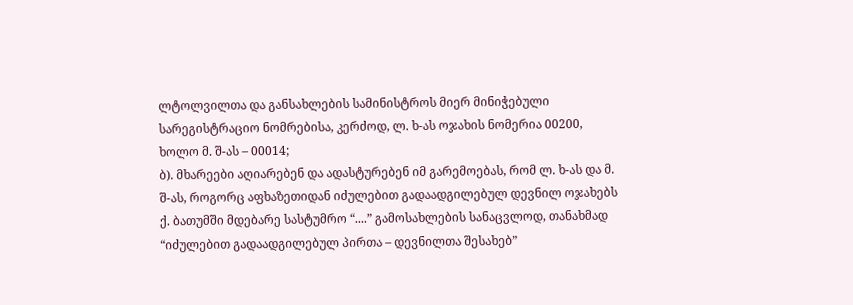ლტოლვილთა და განსახლების სამინისტროს მიერ მინიჭებული სარეგისტრაციო ნომრებისა, კერძოდ, ლ. ხ-ას ოჯახის ნომერია 00200, ხოლო მ. შ-ას – 00014;
ბ). მხარეები აღიარებენ და ადასტურებენ იმ გარემოებას, რომ ლ. ხ-ას და მ. შ-ას, როგორც აფხაზეთიდან იძულებით გადაადგილებულ დევნილ ოჯახებს ქ. ბათუმში მდებარე სასტუმრო “....” გამოსახლების სანაცვლოდ, თანახმად “იძულებით გადაადგილებულ პირთა – დევნილთა შესახებ”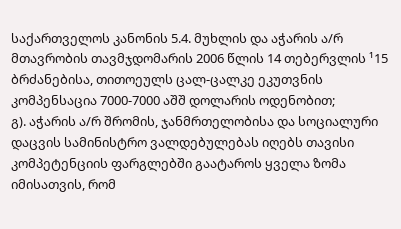საქართველოს კანონის 5.4. მუხლის და აჭარის ა/რ მთავრობის თავმჯდომარის 2006 წლის 14 თებერვლის ¹15 ბრძანებისა, თითოეულს ცალ-ცალკე ეკუთვნის კომპენსაცია 7000-7000 აშშ დოლარის ოდენობით;
გ). აჭარის ა/რ შრომის, ჯანმრთელობისა და სოციალური დაცვის სამინისტრო ვალდებულებას იღებს თავისი კომპეტენციის ფარგლებში გაატაროს ყველა ზომა იმისათვის, რომ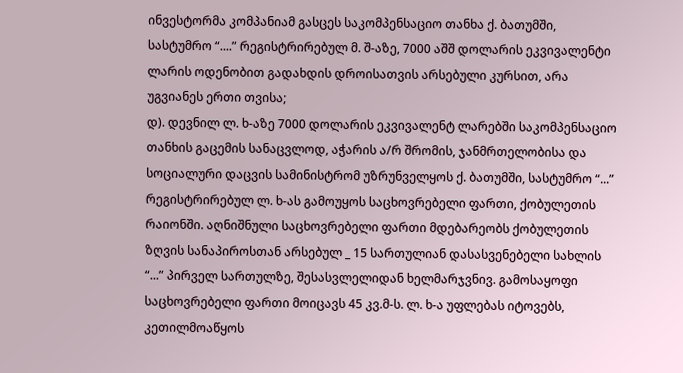ინვესტორმა კომპანიამ გასცეს საკომპენსაციო თანხა ქ. ბათუმში, სასტუმრო “....” რეგისტრირებულ მ. შ-აზე, 7000 აშშ დოლარის ეკვივალენტი ლარის ოდენობით გადახდის დროისათვის არსებული კურსით, არა უგვიანეს ერთი თვისა;
დ). დევნილ ლ. ხ-აზე 7000 დოლარის ეკვივალენტ ლარებში საკომპენსაციო თანხის გაცემის სანაცვლოდ, აჭარის ა/რ შრომის, ჯანმრთელობისა და სოციალური დაცვის სამინისტრომ უზრუნველყოს ქ. ბათუმში, სასტუმრო “...” რეგისტრირებულ ლ. ხ-ას გამოუყოს საცხოვრებელი ფართი, ქობულეთის რაიონში. აღნიშნული საცხოვრებელი ფართი მდებარეობს ქობულეთის ზღვის სანაპიროსთან არსებულ _ 15 სართულიან დასასვენებელი სახლის “...” პირველ სართულზე, შესასვლელიდან ხელმარჯვნივ. გამოსაყოფი საცხოვრებელი ფართი მოიცავს 45 კვ.მ-ს. ლ. ხ-ა უფლებას იტოვებს, კეთილმოაწყოს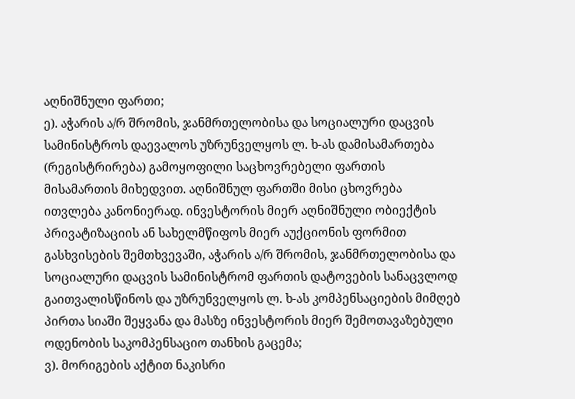აღნიშნული ფართი;
ე). აჭარის ა/რ შრომის, ჯანმრთელობისა და სოციალური დაცვის სამინისტროს დაევალოს უზრუნველყოს ლ. ხ-ას დამისამართება (რეგისტრირება) გამოყოფილი საცხოვრებელი ფართის მისამართის მიხედვით. აღნიშნულ ფართში მისი ცხოვრება ითვლება კანონიერად. ინვესტორის მიერ აღნიშნული ობიექტის პრივატიზაციის ან სახელმწიფოს მიერ აუქციონის ფორმით გასხვისების შემთხვევაში, აჭარის ა/რ შრომის, ჯანმრთელობისა და სოციალური დაცვის სამინისტრომ ფართის დატოვების სანაცვლოდ გაითვალისწინოს და უზრუნველყოს ლ. ხ-ას კომპენსაციების მიმღებ პირთა სიაში შეყვანა და მასზე ინვესტორის მიერ შემოთავაზებული ოდენობის საკომპენსაციო თანხის გაცემა;
ვ). მორიგების აქტით ნაკისრი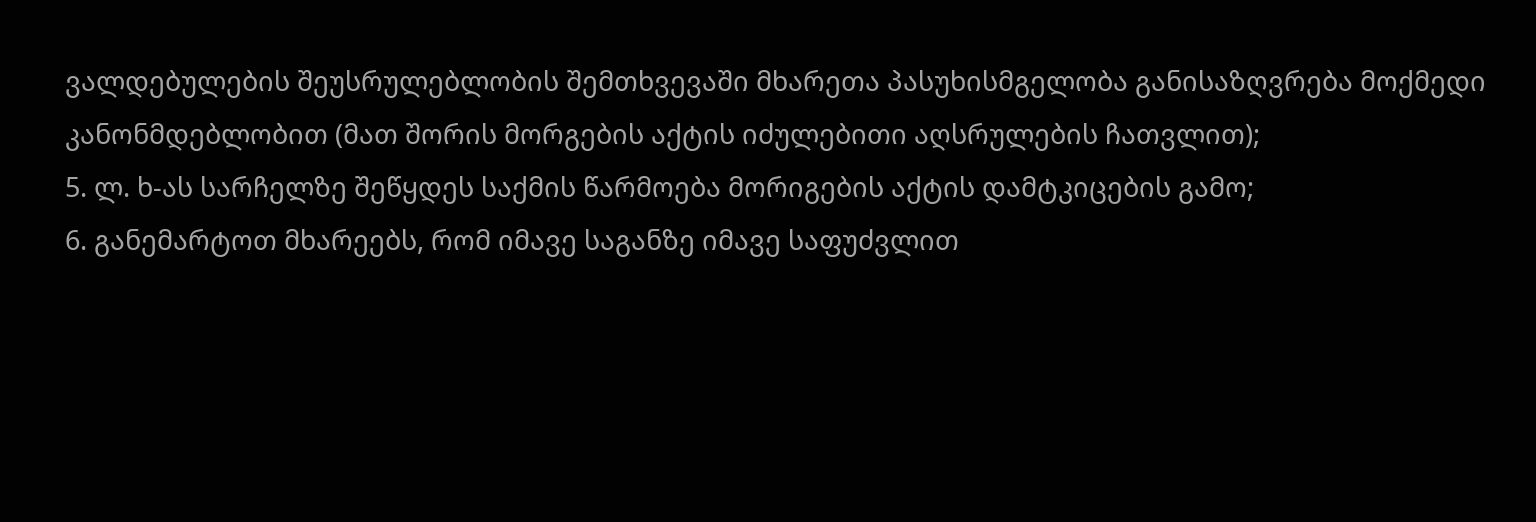ვალდებულების შეუსრულებლობის შემთხვევაში მხარეთა პასუხისმგელობა განისაზღვრება მოქმედი კანონმდებლობით (მათ შორის მორგების აქტის იძულებითი აღსრულების ჩათვლით);
5. ლ. ხ-ას სარჩელზე შეწყდეს საქმის წარმოება მორიგების აქტის დამტკიცების გამო;
6. განემარტოთ მხარეებს, რომ იმავე საგანზე იმავე საფუძვლით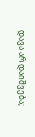დავა არ დაიშვება;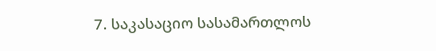7. საკასაციო სასამართლოს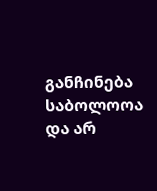განჩინება საბოლოოა და არ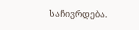საჩივრდება.